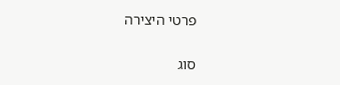פרטי היצירה

סוג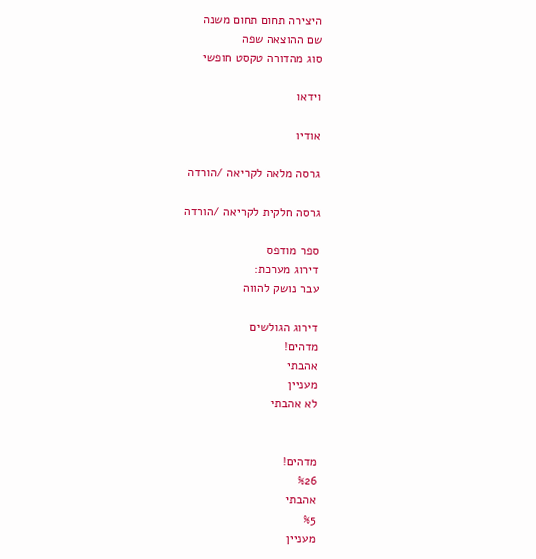היצירה תחום תחום משנה
שם ההוצאה שפה
סוג מהדורה טקסט חופשי

וידאו

אודיו

גרסה מלאה לקריאה /הורדה

גרסה חלקית לקריאה /הורדה

ספר מודפס
דירוג מערכת:
עבר נושק להווה

דירוג הגולשים
מדהים!
אהבתי
מעניין
לא אהבתי


מדהים!
%26
אהבתי
%5
מעניין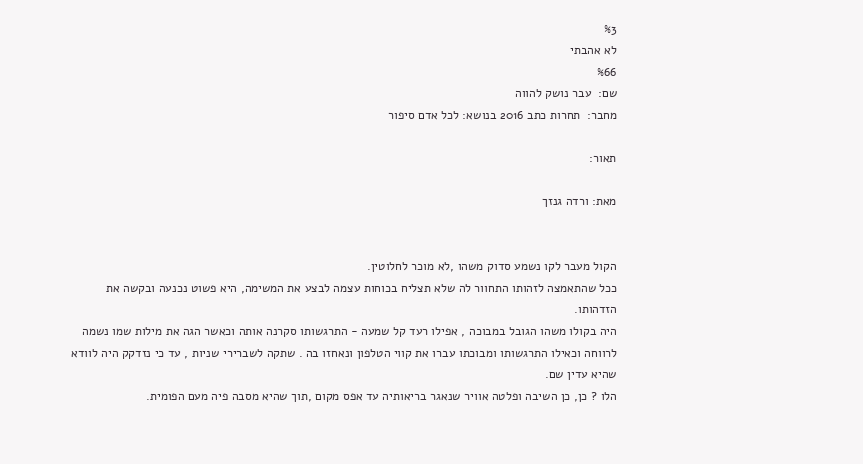%3
לא אהבתי
%66
שם:  עבר נושק להווה
מחבר:  תחרות כתב 2016 בנושא: לכל אדם סיפור

תאור:

מאת: ורדה גנזך


הקול מעבר לקו נשמע סדוק משהו ,לא מוכר לחלוטין.
ככל שהתאמצה לזהותו התחוור לה שלא תצליח בכוחות עצמה לבצע את המשימה, היא פשוט נכנעה ובקשה את הזדהותו.
היה בקולו משהו הגובל במבוכה , אפילו רעד קל שמעה - התרגשותו סקרנה אותה וכאשר הגה את מילות שמו נשמה לרווחה וכאילו התרגשותו ומבוכתו עברו את קווי הטלפון ונאחזו בה . שתקה לשברירי שניות , עד כי נזדקק היה לוודא שהיא עדין שם.
הלו ? כן, כן השיבה ופלטה אוויר שנאגר בריאותיה עד אפס מקום ,תוך שהיא מסבה פיה מעם הפומית.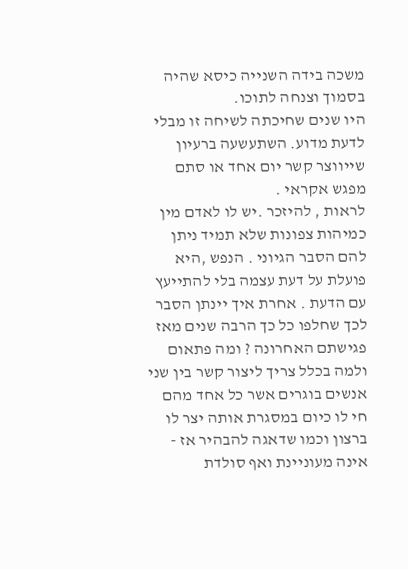משכה בידה השנייה כיסא שהיה בסמוך וצנחה לתוכו.
היו שנים שחיכתה לשיחה זו מבלי לדעת מדוע. השתעשעה ברעיון שייווצר קשר יום אחד או סתם מפגש אקראי .
לראות , להיזכר .יש לו לאדם מין כמיהות צפונות שלא תמיד ניתן להם הסבר הגיוני . הנפש ,היא פועלת על דעת עצמה בלי להתייעץ עם הדעת . אחרת איך יינתן הסבר לכך שחלפו כל כך הרבה שנים מאז פגישתם האחרונה ? ומה פתאום ולמה בכלל צריך ליצור קשר בין שני אנשים בוגרים אשר כל אחד מהם חי לו כיום במסגרת אותה יצר לו ברצון וכמו שדאגה להבהיר אז - אינה מעוניינת ואף סולדת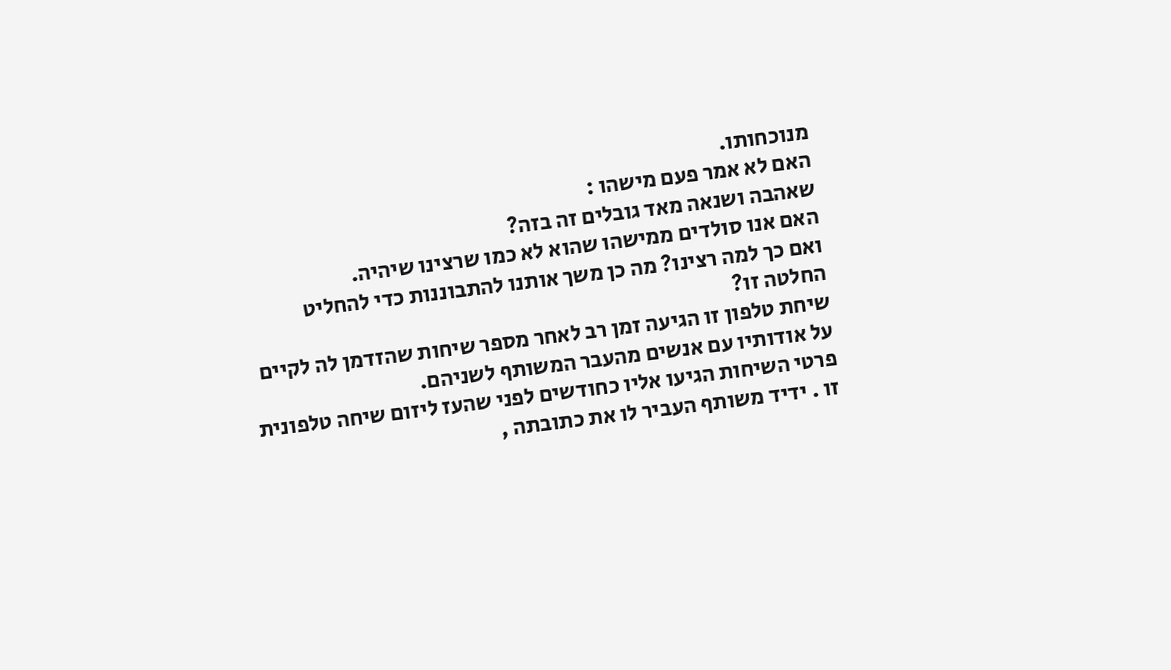מנוכחותו.
האם לא אמר פעם מישהו :
שאהבה ושנאה מאד גובלים זה בזה?
האם אנו סולדים ממישהו שהוא לא כמו שרצינו שיהיה.
ואם כך למה רצינו? מה כן משך אותנו להתבוננות כדי להחליט החלטה זו?
שיחת טלפון זו הגיעה זמן רב לאחר מספר שיחות שהזדמן לה לקיים על אודותיו עם אנשים מהעבר המשותף לשניהם.
פרטי השיחות הגיעו אליו כחודשים לפני שהעז ליזום שיחה טלפונית זו . ידיד משותף העביר לו את כתובתה ,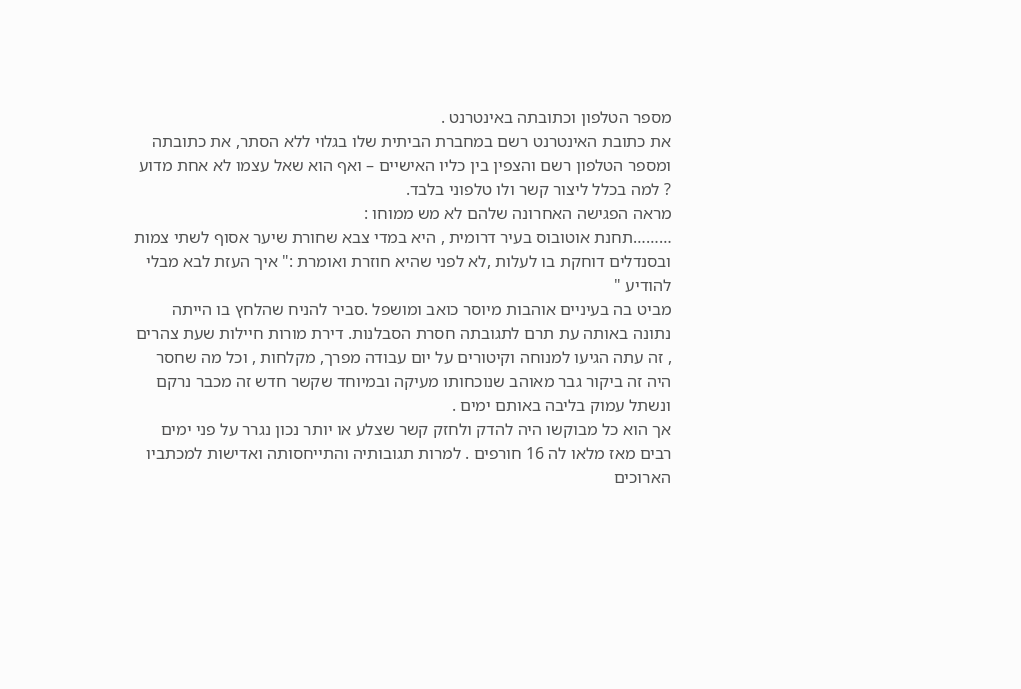מספר הטלפון וכתובתה באינטרנט .
את כתובת האינטרנט רשם במחברת הביתית שלו בגלוי ללא הסתר, את כתובתה ומספר הטלפון רשם והצפין בין כליו האישיים – ואף הוא שאל עצמו לא אחת מדוע ? למה בכלל ליצור קשר ולו טלפוני בלבד.
מראה הפגישה האחרונה שלהם לא מש ממוחו :
………תחנת אוטובוס בעיר דרומית , היא במדי צבא שחורת שיער אסוף לשתי צמות ובסנדלים דוחקת בו לעלות ,לא לפני שהיא חוזרת ואומרת :" איך העזת לבא מבלי להודיע "
מביט בה בעיניים אוהבות מיוסר כואב ומושפל .סביר להניח שהלחץ בו הייתה נתונה באותה עת תרם לתגובתה חסרת הסבלנות. דירת מורות חיילות שעת צהרים , זה עתה הגיעו למנוחה וקיטורים על יום עבודה מפרך, מקלחות , וכל מה שחסר היה זה ביקור גבר מאוהב שנוכחותו מעיקה ובמיוחד שקשר חדש זה מכבר נרקם ונשתל עמוק בליבה באותם ימים .
אך הוא כל מבוקשו היה להדק ולחזק קשר שצלע או יותר נכון נגרר על פני ימים רבים מאז מלאו לה 16 חורפים . למרות תגובותיה והתייחסותה ואדישות למכתביו הארוכים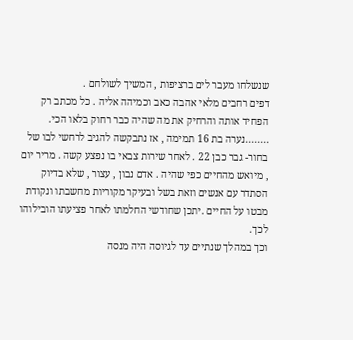שנשלחו מעבר לים ברציפות , המשיך לשולחם .
דפים רחבים מלאי אהבה כאב וכמיהה אליה . כל מכתב רק הפחיד אותה והרחיק את מה שהיה כבר רחוק בלאו הכי.
........נערה בת 16 תמימה , אז נתבקשה להגיב לרחשי לבו של בחור- גבר כבן 22 . לאחר שירות צבאי בו נפצע קשה . מריר יום , מיואש מהחיים כפי שהיה . אדם נבון , עצור , שלא בדיוק הסתדר עם אנשים וזאת בשל ובעיקר מקוריות מחשבתו ונקודת מבטו על החיים .יתכן שחודשי החלמתו לאחר פציעתו הובילוהו לכך.
וכך במהלך שנתיים עד לגיוסה היה מנסה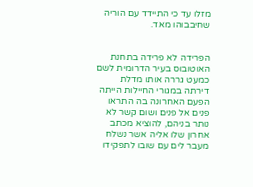מזלו עד כי התיידד עם הוריה שחיבבוהו מאד.


הפרידה לא פרידה בתחנת האוטובוס בעיר הדרומית לשם כמעט גררה אותו מדלת דירתה במגורי החיילות הייתה הפעם האחרונה בה התראו פנים אל פנים ושום קשר לא נותר בניהם, להוציא מכתב אחרון שלו אליה אשר נשלח מעבר לים עם שובו לתפקידו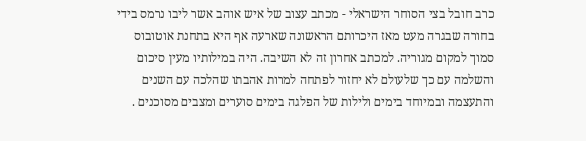כרב חובל בצי הסוחר הישראלי - מכתב עצוב של איש אוהב אשר ליבו נרמס בידי בחורה שבגרה מעט מאז היכרותם הראשונה שארעה אף היא בתחנת אוטובוס סמוך למקום מגוריה. למכתב אחרון זה לא השיבה. היה במילותיו מעין סיכום והשלמה עם כך שלעולם לא יחזור לפתחה למרות אהבתו שהלכה עם השנים והתעצמה ובמיוחד בימים ולילות של הפלגה בימים סוערים ומצבים מסוכנים .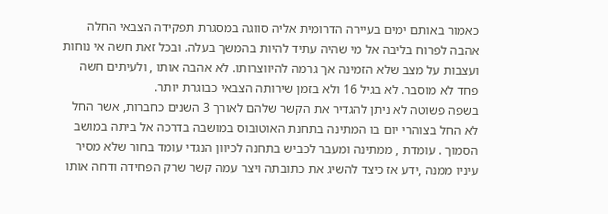כאמור באותם ימים בעיירה הדרומית אליה סווגה במסגרת תפקידה הצבאי החלה אהבה לפרוח בליבה אל מי שהיה עתיד להיות בהמשך בעלה. ובכל זאת חשה אי נוחות ועצבות על מצב שלא הזמינה אך גרמה להיווצרותו. לא אהבה אותו , ולעיתים חשה פחד לא מוסבר. לא בגיל 16 ולא בזמן שירותה הצבאי כבוגרת יותר.
בשפה פשוטה לא ניתן להגדיר את הקשר שלהם לאורך 3 השנים כחברות, אשר החל לא החל בצוהרי יום בו המתינה בתחנת האוטובוס במושבה בדרכה אל ביתה במושב הסמוך . עומדת , ממתינה ומעבר לכביש בתחנה לכיוון הנגדי עומד בחור שלא מסיר עיניו ממנה ,ידע אז כיצד להשיג את כתובתה ויצר עמה קשר שרק הפחידה ודחה אותו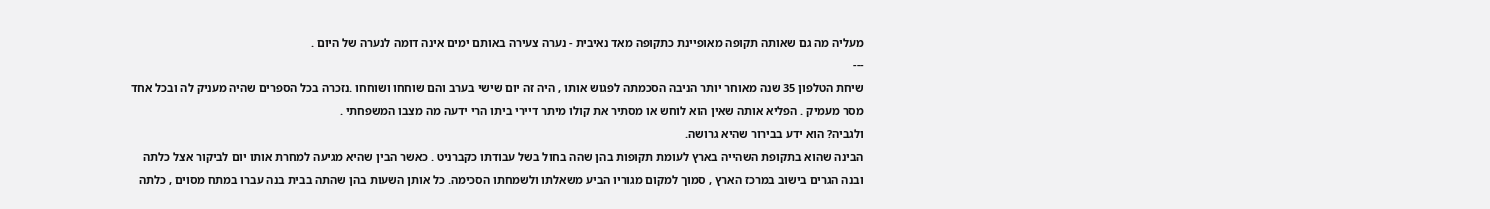מעליה מה גם שאותה תקופה מאופיינת כתקופה מאד נאיבית - נערה צעירה באותם ימים אינה דומה לנערה של היום .
---
שיחת הטלפון 35 שנה מאוחר יותר הניבה הסכמתה לפגוש אותו , היה זה יום שישי בערב והם שוחחו ושוחחו .נזכרה בכל הספרים שהיה מעניק לה ובכל אחד מסר מעמיק . הפליא אותה שאין הוא לוחש או מסתיר את קולו מיתר דיירי ביתו הרי ידעה מה מצבו המשפחתי .
ולגביה? הוא ידע בבירור שהיא גרושה.
הבינה שהוא בתקופת השהייה בארץ לעומת תקופות בהן שהה בחול בשל עבודתו כקברניט . כאשר הבין שהיא מגיעה למחרת אותו יום לביקור אצל כלתה ובנה הגרים בישוב במרכז הארץ , סמוך למקום מגוריו הביע משאלתו ולשמחתו הסכימה. כל אותן השעות בהן שהתה בבית בנה עברו במתח מסוים , כלתה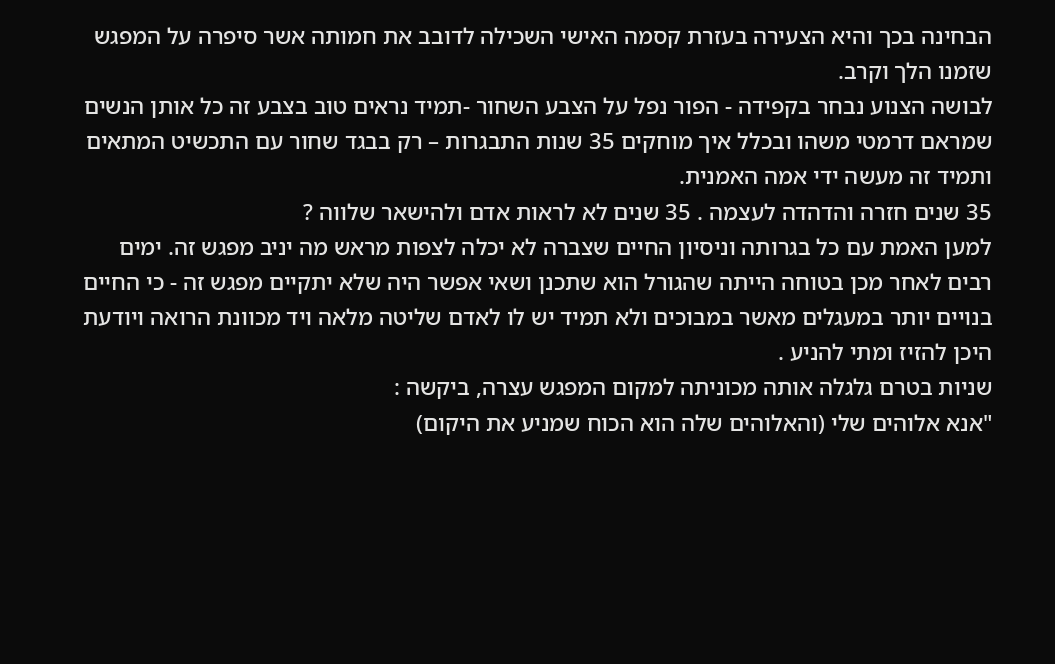הבחינה בכך והיא הצעירה בעזרת קסמה האישי השכילה לדובב את חמותה אשר סיפרה על המפגש שזמנו הלך וקרב.
לבושה הצנוע נבחר בקפידה - הפור נפל על הצבע השחור -תמיד נראים טוב בצבע זה כל אותן הנשים שמראם דרמטי משהו ובכלל איך מוחקים 35 שנות התבגרות – רק בבגד שחור עם התכשיט המתאים ותמיד זה מעשה ידי אמה האמנית.
35 שנים חזרה והדהדה לעצמה . 35 שנים לא לראות אדם ולהישאר שלווה ?
למען האמת עם כל בגרותה וניסיון החיים שצברה לא יכלה לצפות מראש מה יניב מפגש זה. ימים רבים לאחר מכן בטוחה הייתה שהגורל הוא שתכנן ושאי אפשר היה שלא יתקיים מפגש זה - כי החיים בנויים יותר במעגלים מאשר במבוכים ולא תמיד יש לו לאדם שליטה מלאה ויד מכוונת הרואה ויודעת היכן להזיז ומתי להניע .
שניות בטרם גלגלה אותה מכוניתה למקום המפגש עצרה, ביקשה :
"אנא אלוהים שלי (והאלוהים שלה הוא הכוח שמניע את היקום)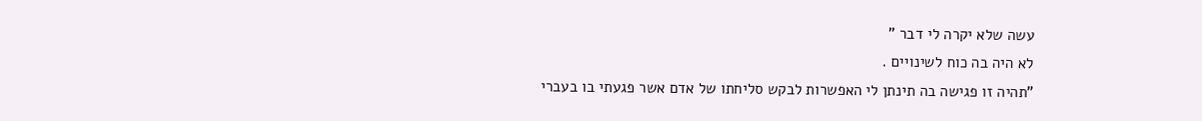עשה שלא יקרה לי דבר "
לא היה בה כוח לשינויים .
"תהיה זו פגישה בה תינתן לי האפשרות לבקש סליחתו של אדם אשר פגעתי בו בעברי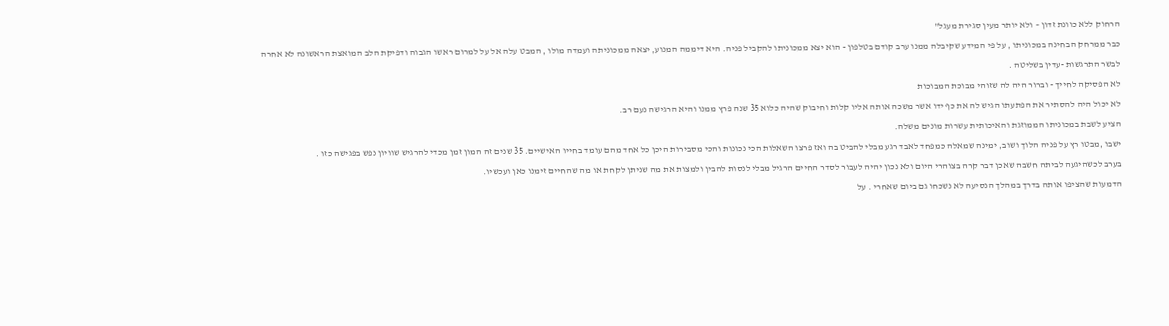הרחוק ללא כוונת זדון – ולא יותר מעין סגירת מעגל"
כבר ממרחק הבחינה במכוניתו , על פי המידע שקיבלה ממנו ערב קודם בטלפון - הוא יצא ממכוניתו להקביל פניה. היא דיממה המנוע, יצאה ממכוניתה ועמדה מולו , המבט עלה אל על למרום ראשו הגבוה ודפיקת הלב המואצת הראשונה לא אחרה לבשר התרגשות -עדין בשליטה .
לא הפסיקה לחייך - וברור היה לה שזוהי מבוכת המבוכות
לא יכול היה להסתיר את הפתעתו הגיש לה את כף ידו אשר משכה אותה אליו קלות וחיבוק שהיה כלוא 35 שנה פרץ ממנו והיא הרגישה נעם רב.
הציע לשבת במכוניתו הממוזגת והאיכותית עשרות מונים משלה.
ישבו ,מבטו רץ על פניה הלוך ושוב, ימינה שמאלה כמפחד לאבד רגע מבלי להביט בה ואז פרצו השאלות הכי נכונות והכי מסבירות היכן כל אחד מהם עומד בחייו האישיים. 35 שנים זה המון זמן מכדי להרגיש שוויון נפש בפגישה כזו .
בערב לכשהיגעה לביתה חשבה שאכן דבר קרה בצוהרי היום ולא נכון יהיה לעבור לסדר החיים הרגיל מבלי לנסות להבין ולמצות את מה שניתן לקחת או מה שהחיים זימנו כאן ועכשיו.
הדמעות שהציפו אותה בדרך במהלך הנסיעה לא נשכחו גם ביום שאחרי . על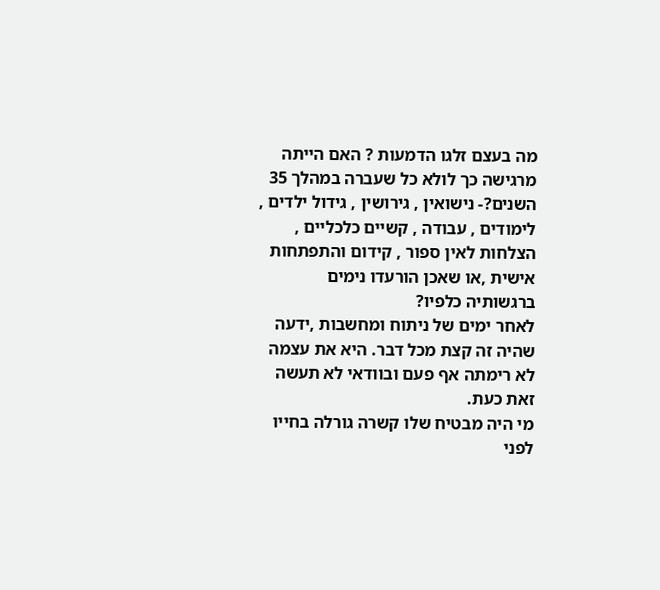מה בעצם זלגו הדמעות ? האם הייתה מרגישה כך לולא כל שעברה במהלך 35 השנים?- נישואין , גירושין , גידול ילדים , לימודים , עבודה , קשיים כלכליים , הצלחות לאין ספור , קידום והתפתחות אישית ,או שאכן הורעדו נימים ברגשותיה כלפיו?
לאחר ימים של ניתוח ומחשבות ,ידעה שהיה זה קצת מכל דבר. היא את עצמה לא רימתה אף פעם ובוודאי לא תעשה זאת כעת.
מי היה מבטיח שלו קשרה גורלה בחייו לפני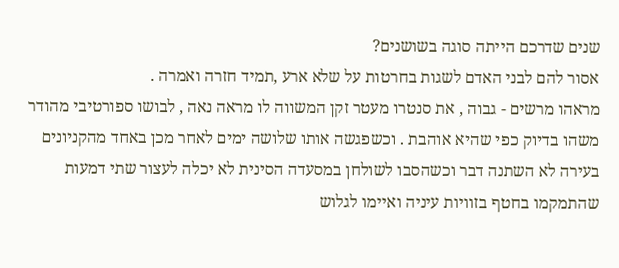שנים שדרכם הייתה סוגה בשושנים?
אסור להם לבני האדם לשגות בחרטות על שלא ארע ,תמיד חזרה ואמרה .
מראהו מרשים - גבוה , את סנטרו מעטר זקן המשווה לו מראה נאה , לבושו ספורטיבי מהודר משהו בדיוק כפי שהיא אוהבת . וכשפגשה אותו שלושה ימים לאחר מכן באחד מהקניונים בעירה לא השתנה דבר וכשהסבו לשולחן במסעדה הסינית לא יכלה לעצור שתי דמעות שהתמקמו בחטף בזוויות עיניה ואיימו לגלוש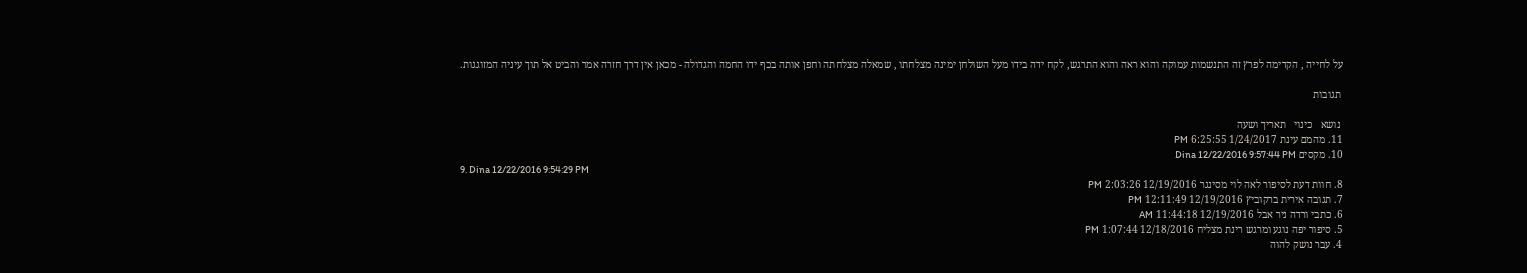על לחייה , הקדימה לפרץ זה התנשמות עמוקה והוא ראה והוא התרגש, לקח ידה בידו מעל השולחן ימינה מצלחתו , שמאלה מצלחתה וחפן אותה בכף ידו החמה והגדולה - מכאן אין דרך חזרה אמר והביט אל תוך עיניה המזוגגות.

 תגובות

 נושא   כינוי   תאריך ושעה
11. מהמם עינת 1/24/2017 6:25:55 PM
10. מקסים Dina 12/22/2016 9:57:44 PM
9. Dina 12/22/2016 9:54:29 PM
8. חוות דעת לסיפור לאה לוי מסינגר 12/19/2016 2:03:26 PM
7. תגובה אירית ברקוביץ 12/19/2016 12:11:49 PM
6. כתבי ורדה ניר אבל 12/19/2016 11:44:18 AM
5. סיפור יפה נוגע ומרגש רינת מצליח 12/18/2016 1:07:44 PM
4. עבר נושק להוה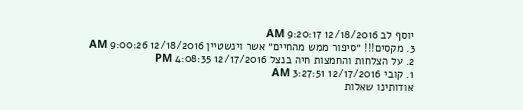יוסף לב 12/18/2016 9:20:17 AM
3. מקסים!!! ״סיפור ממש מהחיים״ אשר וינשטיין 12/18/2016 9:00:26 AM
2. על הצלחות והחמצות חיה בנצל 12/17/2016 4:08:35 PM
1. קובי 12/17/2016 3:27:51 AM
אודותינו שאלות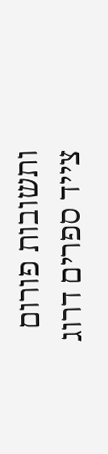ותשובות פורום
צייד ספרים דרוג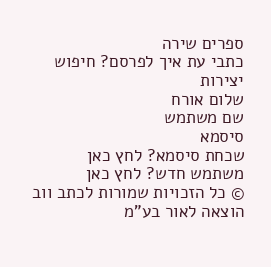ספרים שירה
כתבי עת איך לפרסם? חיפוש יצירות
שלום אורח
שם משתמש
סיסמא
שכחת סיסמא? לחץ כאן
משתמש חדש? לחץ כאן
© כל הזכויות שמורות לכתב ווב הוצאה לאור בע"מ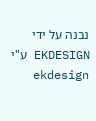נבנה על ידי EKDESIGN ע"י ekdesign